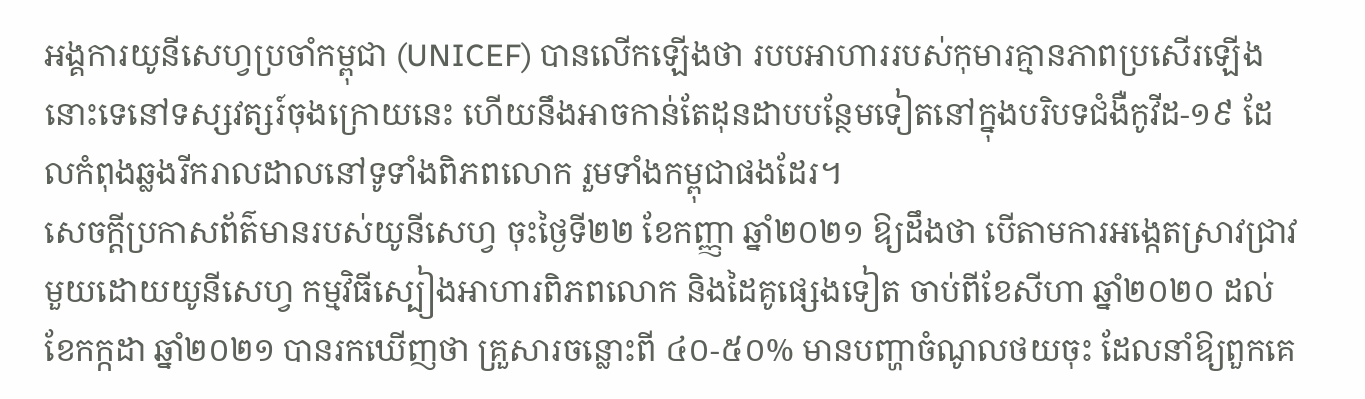អង្គការយូនីសេហ្វប្រចាំកម្ពុជា (UNICEF) បានលើកឡើងថា របបអាហាររបស់កុមារគ្មានភាពប្រសើរឡើងនោះទេនៅទស្សវត្សរ៍ចុងក្រោយនេះ ហើយនឹងអាចកាន់តែដុនដាបបន្ថែមទៀតនៅក្នុងបរិបទជំងឺកូវីដ-១៩ ដែលកំពុងឆ្លងរីករាលដាលនៅទូទាំងពិភពលោក រួមទាំងកម្ពុជាផងដែរ។
សេចក្តីប្រកាសព័ត៌មានរបស់យូនីសេហ្វ ចុះថ្ងៃទី២២ ខែកញ្ញា ឆ្នាំ២០២១ ឱ្យដឹងថា បើតាមការអង្កេតស្រាវជ្រាវមួយដោយយូនីសេហ្វ កម្មវិធីស្បៀងអាហារពិភពលោក និងដៃគូផ្សេងទៀត ចាប់ពីខែសីហា ឆ្នាំ២០២០ ដល់ខែកក្កដា ឆ្នាំ២០២១ បានរកឃើញថា គ្រួសារចន្លោះពី ៤០-៥០% មានបញ្ហាចំណូលថយចុះ ដែលនាំឱ្យពួកគេ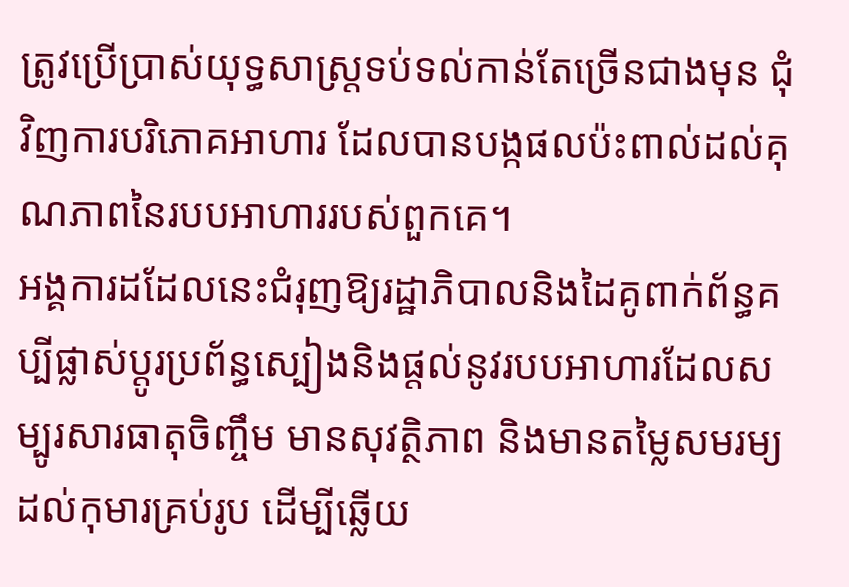ត្រូវប្រើប្រាស់យុទ្ធសាស្ត្រទប់ទល់កាន់តែច្រើនជាងមុន ជុំវិញការបរិភោគអាហារ ដែលបានបង្កផលប៉ះពាល់ដល់គុណភាពនៃរបបអាហាររបស់ពួកគេ។
អង្គការដដែលនេះជំរុញឱ្យរដ្ឋាភិបាលនិងដៃគូពាក់ព័ន្ធគប្បីផ្លាស់ប្តូរប្រព័ន្ធស្បៀងនិងផ្តល់នូវរបបអាហារដែលសម្បូរសារធាតុចិញ្ចឹម មានសុវត្ថិភាព និងមានតម្លៃសមរម្យដល់កុមារគ្រប់រូប ដើម្បីឆ្លើយ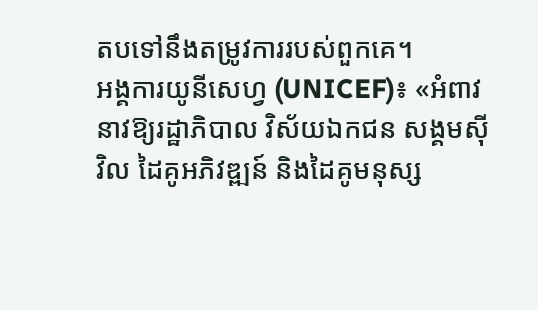តបទៅនឹងតម្រូវការរបស់ពួកគេ។
អង្គការយូនីសេហ្វ (UNICEF)៖ «អំពាវនាវឱ្យរដ្ឋាភិបាល វិស័យឯកជន សង្គមស៊ីវិល ដៃគូអភិវឌ្ឍន៍ និងដៃគូមនុស្ស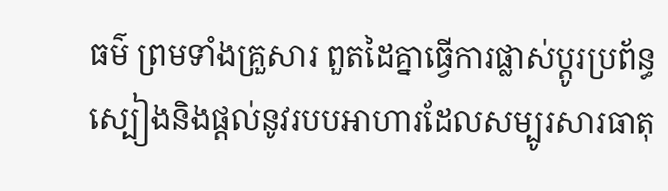ធម៌ ព្រមទាំងគ្រួសារ ពួតដៃគ្នាធ្វើការផ្លាស់ប្តូរប្រព័ន្ធស្បៀងនិងផ្តល់នូវរបបអាហារដែលសម្បូរសារធាតុ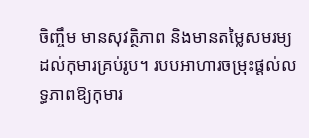ចិញ្ចឹម មានសុវត្ថិភាព និងមានតម្លៃសមរម្យដល់កុមារគ្រប់រូប។ របបអាហារចម្រុះផ្តល់លទ្ធភាពឱ្យកុមារ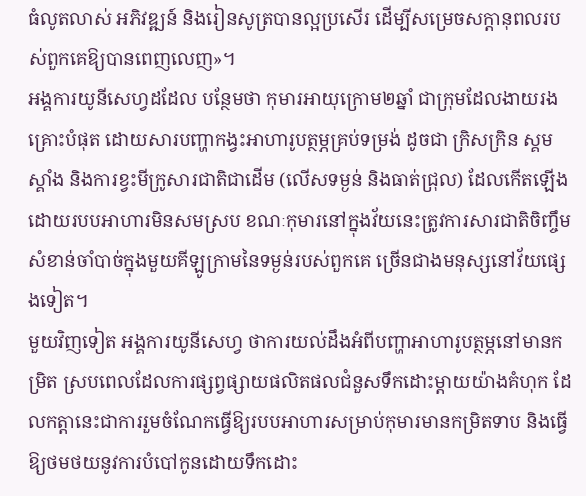ធំលូតលាស់ អភិវឌ្ឍន៍ និងរៀនសូត្របានល្អប្រសើរ ដើម្បីសម្រេចសក្តានុពលរបស់ពួកគេឱ្យបានពេញលេញ»។
អង្គការយូនីសេហ្វដដែល បន្ថែមថា កុមារអាយុក្រោម២ឆ្នាំ ជាក្រុមដែលងាយរងគ្រោះបំផុត ដោយសារបញ្ហាកង្វះអាហារូបត្ថម្ភគ្រប់ទម្រង់ ដូចជា ក្រិសក្រិន ស្គមស្គាំង និងការខ្វះមីក្រូសារជាតិជាដើម (លើសទម្ងន់ និងធាត់ជ្រុល) ដែលកើតឡើងដោយរបបអាហារមិនសមស្រប ខណៈកុមារនៅក្នុងវ័យនេះត្រូវការសារជាតិចិញ្ចឹមសំខាន់ចាំបាច់ក្នុងមួយគីឡូក្រាមនៃទម្ងន់របស់ពួកគេ ច្រើនជាងមនុស្សនៅវ័យផ្សេងទៀត។
មួយវិញទៀត អង្គការយូនីសេហ្វ ថាការយល់ដឹងអំពីបញ្ហាអាហារូបត្ថម្ភនៅមានកម្រិត ស្របពេលដែលការផ្សព្វផ្សាយផលិតផលជំនួសទឹកដោះម្តាយយ៉ាងគំហុក ដែលកត្តានេះជាការរួមចំណែកធ្វើឱ្យរបបអាហារសម្រាប់កុមារមានកម្រិតទាប និងធ្វើឱ្យថមថយនូវការបំបៅកូនដោយទឹកដោះ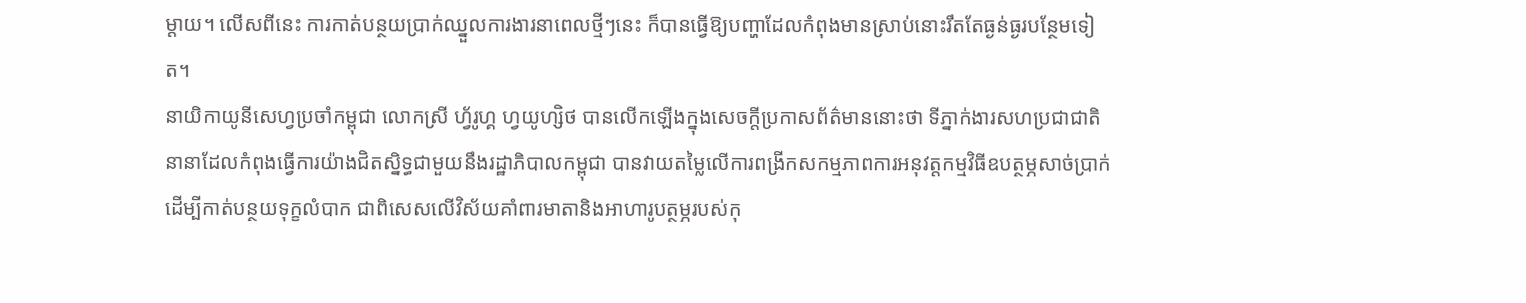ម្តាយ។ លើសពីនេះ ការកាត់បន្ថយប្រាក់ឈ្នួលការងារនាពេលថ្មីៗនេះ ក៏បានធ្វើឱ្យបញ្ហាដែលកំពុងមានស្រាប់នោះរឹតតែធ្ងន់ធ្ងរបន្ថែមទៀត។
នាយិកាយូនីសេហ្វប្រចាំកម្ពុជា លោកស្រី ហ្វ័រូហ្គ ហ្វយូហ្សិថ បានលើកឡើងក្នុងសេចក្ដីប្រកាសព័ត៌មាននោះថា ទីភ្នាក់ងារសហប្រជាជាតិនានាដែលកំពុងធ្វើការយ៉ាងជិតស្និទ្ធជាមួយនឹងរដ្ឋាភិបាលកម្ពុជា បានវាយតម្លៃលើការពង្រីកសកម្មភាពការអនុវត្តកម្មវិធីឧបត្ថម្ភសាច់ប្រាក់ ដើម្បីកាត់បន្ថយទុក្ខលំបាក ជាពិសេសលើវិស័យគាំពារមាតានិងអាហារូបត្ថម្ភរបស់កុ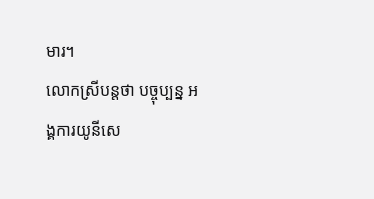មារ។
លោកស្រីបន្តថា បច្ចុប្បន្ន អង្គការយូនីសេ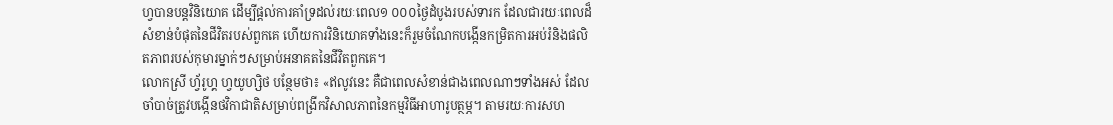ហ្វបានបន្តវិនិយោគ ដើម្បីផ្តល់ការគាំទ្រដល់រយៈពេល១ ០០០ថ្ងៃដំបូងរបស់ទារក ដែលជារយៈពេលដ៏សំខាន់បំផុតនៃជីវិតរបស់ពួកគេ ហើយការវិនិយោគទាំងនេះក៏រួមចំណែកបង្កើនកម្រិតការអប់រំនិងផលិតភាពរបស់កុមារម្នាក់ៗសម្រាប់អនាគតនៃជីវិតពួកគេ។
លោកស្រី ហ្វ័រូហ្គ ហ្វយូហ្សិថ បន្ថែមថា៖ «ឥលូវនេះ គឺជាពេលសំខាន់ជាងពេលណាៗទាំងអស់ ដែលចាំបាច់ត្រូវបង្កើនថវិកាជាតិសម្រាប់ពង្រីកវិសាលភាពនៃកម្មវិធីអាហារូបត្ថម្ភ។ តាមរយៈការសហ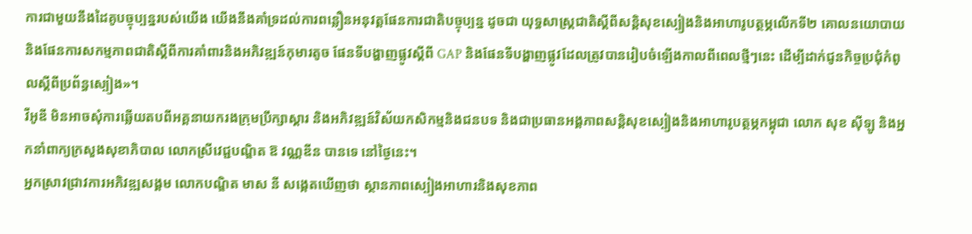ការជាមួយនឹងដៃគូបច្ចុប្បន្នរបស់យើង យើងនឹងគាំទ្រដល់ការពន្លឿនអនុវត្តផែនការជាតិបច្ចុប្បន្ន ដូចជា យុទ្ធសាស្ត្រជាតិស្តីពីសន្តិសុខស្បៀងនិងអាហារូបត្ថម្ភលើកទី២ គោលនយោបាយនិងផែនការសកម្មភាពជាតិស្តីពីការគាំពារនិងអភិវឌ្ឍន៍កុមារតូច ផែនទីបង្ហាញផ្លូវស្តីពី GAP និងផែនទីបង្ហាញផ្លូវដែលត្រូវបានរៀបចំឡើងកាលពីពេលថ្មីៗនេះ ដើម្បីដាក់ជូនកិច្ចប្រជុំកំពូលស្តីពីប្រព័ន្ធស្បៀង»។
វីអូឌី មិនអាចសុំការឆ្លើយតបពីអគ្គនាយករងក្រុមប្រឹក្សាស្ដារ និងអភិវឌ្ឍន៍វិស័យកសិកម្មនិងជនបទ និងជាប្រធានអង្គភាពសន្តិសុខស្បៀងនិងអាហារូបត្ថម្ភកម្ពុជា លោក សុខ ស៊ីឡូ និងអ្នកនាំពាក្យក្រសួងសុខាភិបាល លោកស្រីវេជ្ជបណ្ឌិត ឱ វណ្ណឌីន បានទេ នៅថ្ងៃនេះ។
អ្នកស្រាវជ្រាវការអភិវឌ្ឍសង្គម លោកបណ្ឌិត មាស នី សង្កេតឃើញថា ស្ថានភាពស្បៀងអាហារនិងសុខភាព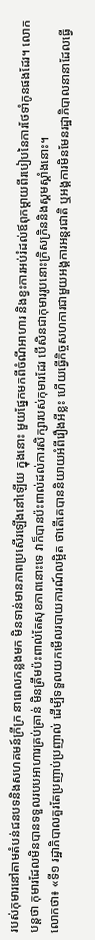របស់កុមារនៅតាមតំបន់ជនបទនិងសហគមន៍ក្រីក្រ នាពេលកន្លងមក មិនទាន់មានភាពប្រសើរឡើងនៅឡើយ ក្នុងនោះ មួយផ្នែកមកពីចំណីអាហារ និងខ្វះការអប់រំដល់ឪពុកម្ដាយពីរបៀបនៃការថែទាំកូនផងដែរ។ លោកបន្តថា កុមារដែលមិនបានទទួលរបបអាហារគ្រប់គ្រាន់ មិនត្រឹមប៉ះពាល់តែសុខភាពនោះទេ វាក៏បានប៉ះពាល់ដល់ការសិក្សារបស់កុមារដែរ បើសិនជាកុមាររូបនោះក្រិសក្រិននិងស្គមស្គាំងនោះ។
លោកថា៖ «ទី១ រដ្ឋាភិបាលគួរតែប្រញាប់ប្រញាល់ ដើម្បីទទួលយកមើលរបាយការណ៍លម្អិត ថាតើគេបាននិយាយអំពីរឿងអីខ្លះ ហើយធ្វើកិច្ចសហការជាមួយអង្គការអន្តរជាតិ ឬអង្គការមិនមែនរដ្ឋាភិបាលនានាដែលធ្វើ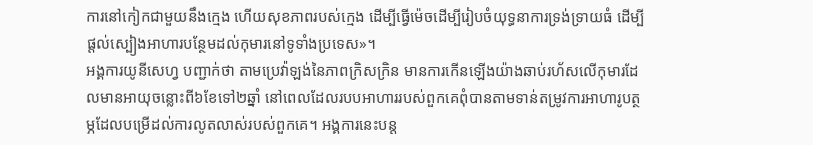ការនៅកៀកជាមួយនឹងក្មេង ហើយសុខភាពរបស់កេ្មង ដើម្បីធ្វើម៉េចដើម្បីរៀបចំយុទ្ធនាការទ្រង់ទ្រាយធំ ដើម្បីផ្ដល់ស្បៀងអាហារបន្ថែមដល់កុមារនៅទូទាំងប្រទេស»។
អង្គការយូនីសេហ្វ បញ្ជាក់ថា តាមប្រេវ៉ាឡង់នៃភាពក្រិសក្រិន មានការកើនឡើងយ៉ាងឆាប់រហ័សលើកុមារដែលមានអាយុចន្លោះពី៦ខែទៅ២ឆ្នាំ នៅពេលដែលរបបអាហាររបស់ពួកគេពុំបានតាមទាន់តម្រូវការអាហារូបត្ថម្ភដែលបម្រើដល់ការលូតលាស់របស់ពួកគេ។ អង្គការនេះបន្ត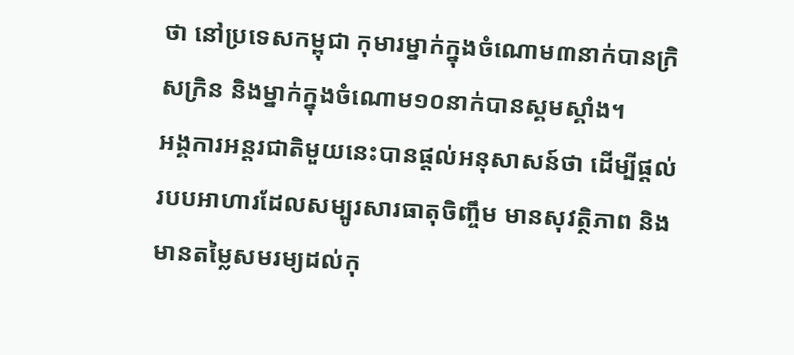ថា នៅប្រទេសកម្ពុជា កុមារម្នាក់ក្នុងចំណោម៣នាក់បានក្រិសក្រិន និងម្នាក់ក្នុងចំណោម១០នាក់បានស្គមស្គាំង។
អង្គការអន្តរជាតិមួយនេះបានផ្ដល់អនុសាសន៍ថា ដើម្បីផ្តល់របបអាហារដែលសម្បូរសារធាតុចិញ្ចឹម មានសុវត្ថិភាព និងមានតម្លៃសមរម្យដល់កុ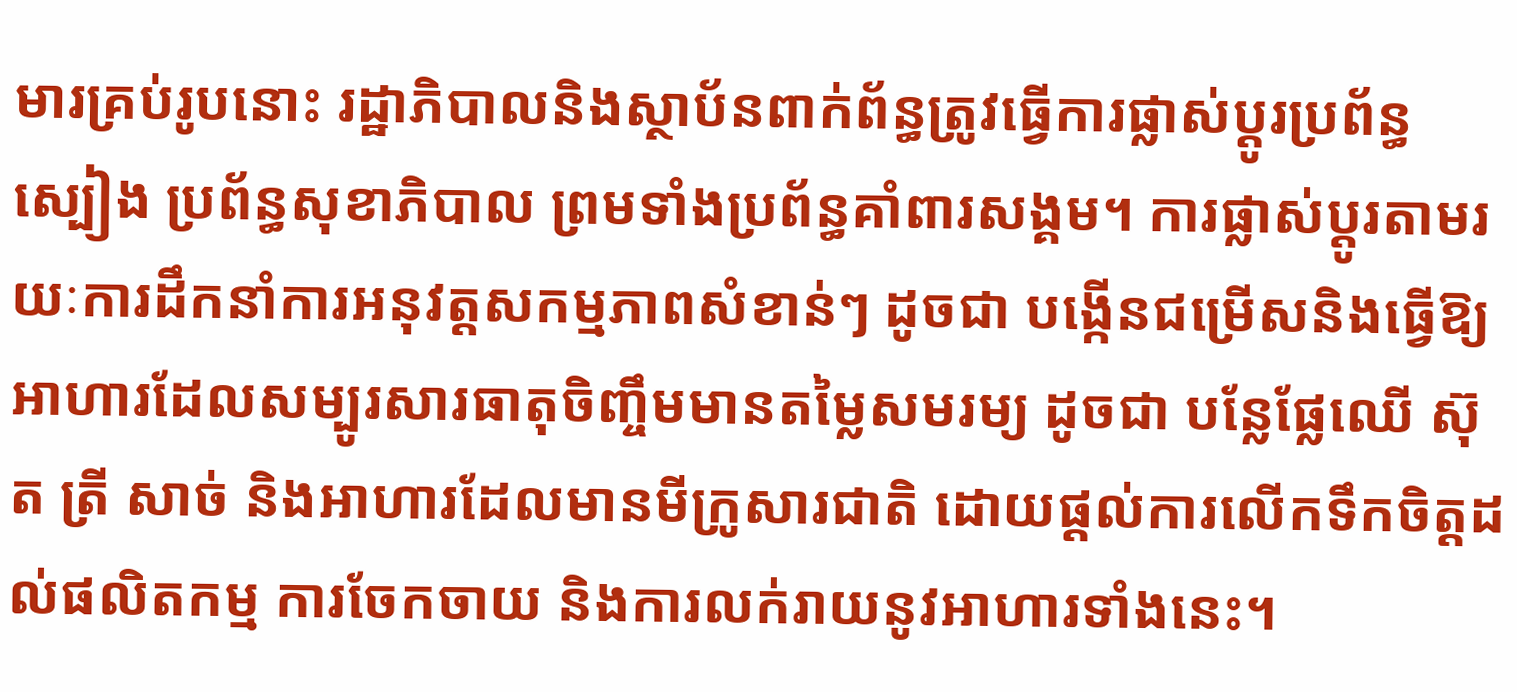មារគ្រប់រូបនោះ រដ្ឋាភិបាលនិងស្ថាប័នពាក់ព័ន្ធត្រូវធ្វើការផ្លាស់ប្តូរប្រព័ន្ធស្បៀង ប្រព័ន្ធសុខាភិបាល ព្រមទាំងប្រព័ន្ធគាំពារសង្គម។ ការផ្លាស់ប្តូរតាមរយៈការដឹកនាំការអនុវត្តសកម្មភាពសំខាន់ៗ ដូចជា បង្កើនជម្រើសនិងធ្វើឱ្យអាហារដែលសម្បូរសារធាតុចិញ្ចឹមមានតម្លៃសមរម្យ ដូចជា បន្លែផ្លែឈើ ស៊ុត ត្រី សាច់ និងអាហារដែលមានមីក្រូសារជាតិ ដោយផ្តល់ការលើកទឹកចិត្តដល់ផលិតកម្ម ការចែកចាយ និងការលក់រាយនូវអាហារទាំងនេះ។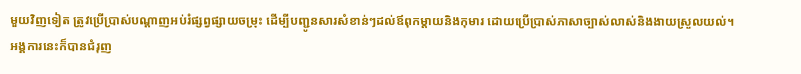មួយវិញទៀត ត្រូវប្រើប្រាស់បណ្តាញអប់រំផ្សព្វផ្សាយចម្រុះ ដើម្បីបញ្ជូនសារសំខាន់ៗដល់ឪពុកម្ដាយនិងកុមារ ដោយប្រើប្រាស់ភាសាច្បាស់លាស់និងងាយស្រួលយល់។
អង្គការនេះក៏បានជំរុញ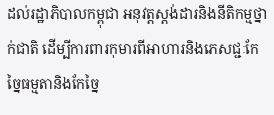ដល់រដ្ឋាភិបាលកម្ពុជា អនុវត្តស្តង់ដារនិងនីតិកម្មថ្នាក់ជាតិ ដើម្បីការពារកុមារពីអាហារនិងភេសជ្ជៈកែច្នៃធម្មតានិងកែច្នៃ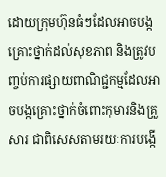ដោយក្រុមហ៊ុនធំៗដែលអាចបង្កគ្រោះថ្នាក់ដល់សុខភាព និងត្រូវបញ្ចប់ការផ្សាយពាណិជ្ជកម្មដែលអាចបង្កគ្រោះថ្នាក់ចំពោះកុមារនិងគ្រួសារ ជាពិសេសតាមរយៈការបង្កើ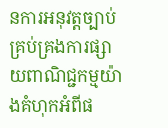នការអនុវត្តច្បាប់គ្រប់គ្រងការផ្សាយពាណិជ្ជកម្មយ៉ាងគំហុកអំពីផ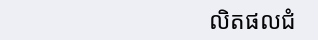លិតផលជំ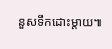នួសទឹកដោះម្តាយ៕